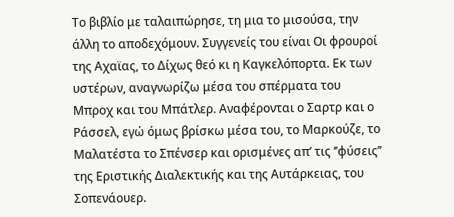Το βιβλίο με ταλαιπώρησε, τη μια το μισούσα, την άλλη το αποδεχόμουν. Συγγενείς του είναι Οι φρουροί της Αχαϊας, το Δίχως θεό κι η Καγκελόπορτα. Εκ των υστέρων, αναγνωρίζω μέσα του σπέρματα του Μπροχ και του Μπάτλερ. Αναφέρονται ο Σαρτρ και ο Ράσσελ, εγώ όμως βρίσκω μέσα του, το Μαρκούζε, το Μαλατέστα το Σπένσερ και ορισμένες απ’ τις ‘’φύσεις’’ της Εριστικής Διαλεκτικής και της Αυτάρκειας, του Σοπενάουερ.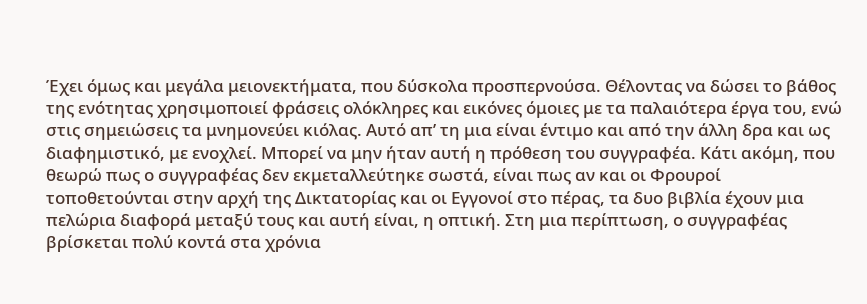Έχει όμως και μεγάλα μειονεκτήματα, που δύσκολα προσπερνούσα. Θέλοντας να δώσει το βάθος της ενότητας χρησιμοποιεί φράσεις ολόκληρες και εικόνες όμοιες με τα παλαιότερα έργα του, ενώ στις σημειώσεις τα μνημονεύει κιόλας. Αυτό απ’ τη μια είναι έντιμο και από την άλλη δρα και ως διαφημιστικό, με ενοχλεί. Μπορεί να μην ήταν αυτή η πρόθεση του συγγραφέα. Κάτι ακόμη, που θεωρώ πως ο συγγραφέας δεν εκμεταλλεύτηκε σωστά, είναι πως αν και οι Φρουροί τοποθετούνται στην αρχή της Δικτατορίας και οι Εγγονοί στο πέρας, τα δυο βιβλία έχουν μια πελώρια διαφορά μεταξύ τους και αυτή είναι, η οπτική. Στη μια περίπτωση, ο συγγραφέας βρίσκεται πολύ κοντά στα χρόνια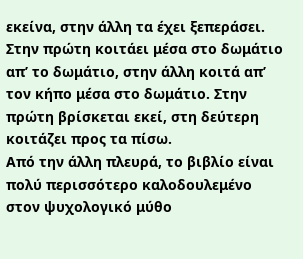εκείνα, στην άλλη τα έχει ξεπεράσει. Στην πρώτη κοιτάει μέσα στο δωμάτιο απ’ το δωμάτιο, στην άλλη κοιτά απ’ τον κήπο μέσα στο δωμάτιο. Στην πρώτη βρίσκεται εκεί, στη δεύτερη κοιτάζει προς τα πίσω.
Από την άλλη πλευρά, το βιβλίο είναι πολύ περισσότερο καλοδουλεμένο στον ψυχολογικό μύθο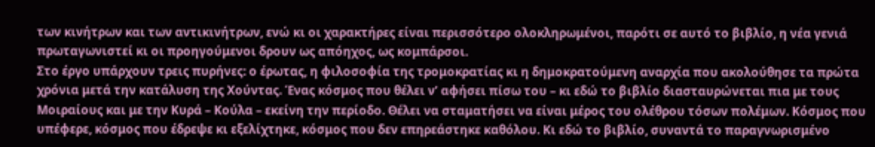των κινήτρων και των αντικινήτρων, ενώ κι οι χαρακτήρες είναι περισσότερο ολοκληρωμένοι, παρότι σε αυτό το βιβλίο, η νέα γενιά πρωταγωνιστεί κι οι προηγούμενοι δρουν ως απόηχος, ως κομπάρσοι.
Στο έργο υπάρχουν τρεις πυρήνες: ο έρωτας, η φιλοσοφία της τρομοκρατίας κι η δημοκρατούμενη αναρχία που ακολούθησε τα πρώτα χρόνια μετά την κατάλυση της Χούντας. Ένας κόσμος που θέλει ν’ αφήσει πίσω του – κι εδώ το βιβλίο διασταυρώνεται πια με τους Μοιραίους και με την Κυρά – Κούλα – εκείνη την περίοδο. Θέλει να σταματήσει να είναι μέρος του ολέθρου τόσων πολέμων. Κόσμος που υπέφερε, κόσμος που έδρεψε κι εξελίχτηκε, κόσμος που δεν επηρεάστηκε καθόλου. Κι εδώ το βιβλίο, συναντά το παραγνωρισμένο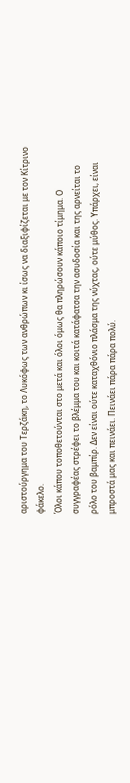αριστούργημα του Τερζάκη, το Λυκόφως των ανθρώπων κι ίσως να διαξιφίζεται με τον Κίτρινο φάκελο.
Όλοι κάπου τοποθετούνται στο μετά και όλοι όμως θα πληρώσουν κάποιο τίμημα. Ο συγγραφέας στρέφει το βλέμμα του και κοιτά κατάφατσα την ασυδοσία και της αρνείται το ρόλο του βαμπίρ. Δεν είναι ούτε καταχθόνιο πλάσμα της νύχτας, ούτε μύθος. Υπάρχει, είναι μπροστά μας και πεινάει. Πεινάει πάρα πάρα πολύ.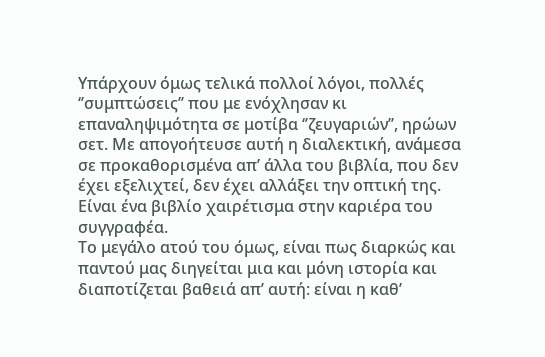Υπάρχουν όμως τελικά πολλοί λόγοι, πολλές ‘’συμπτώσεις’’ που με ενόχλησαν κι επαναληψιμότητα σε μοτίβα ‘’ζευγαριών’’, ηρώων σετ. Με απογοήτευσε αυτή η διαλεκτική, ανάμεσα σε προκαθορισμένα απ’ άλλα του βιβλία, που δεν έχει εξελιχτεί, δεν έχει αλλάξει την οπτική της. Είναι ένα βιβλίο χαιρέτισμα στην καριέρα του συγγραφέα.
Το μεγάλο ατού του όμως, είναι πως διαρκώς και παντού μας διηγείται μια και μόνη ιστορία και διαποτίζεται βαθειά απ’ αυτή: είναι η καθ’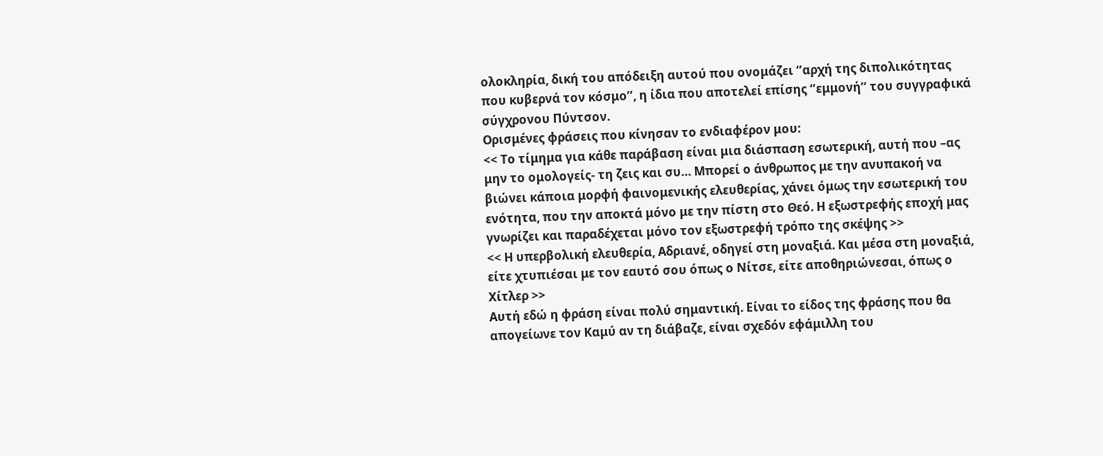ολοκληρία, δική του απόδειξη αυτού που ονομάζει ‘’αρχή της διπολικότητας που κυβερνά τον κόσμο’’, η ίδια που αποτελεί επίσης ‘’εμμονή’’ του συγγραφικά σύγχρονου Πύντσον.
Ορισμένες φράσεις που κίνησαν το ενδιαφέρον μου:
<< Το τίμημα για κάθε παράβαση είναι μια διάσπαση εσωτερική, αυτή που –ας μην το ομολογείς- τη ζεις και συ… Μπορεί ο άνθρωπος με την ανυπακοή να βιώνει κάποια μορφή φαινομενικής ελευθερίας, χάνει όμως την εσωτερική του ενότητα, που την αποκτά μόνο με την πίστη στο Θεό. Η εξωστρεφής εποχή μας γνωρίζει και παραδέχεται μόνο τον εξωστρεφή τρόπο της σκέψης >>
<< Η υπερβολική ελευθερία, Αδριανέ, οδηγεί στη μοναξιά. Και μέσα στη μοναξιά, είτε χτυπιέσαι με τον εαυτό σου όπως ο Νίτσε, είτε αποθηριώνεσαι, όπως ο Χίτλερ >>
Αυτή εδώ η φράση είναι πολύ σημαντική. Είναι το είδος της φράσης που θα απογείωνε τον Καμύ αν τη διάβαζε, είναι σχεδόν εφάμιλλη του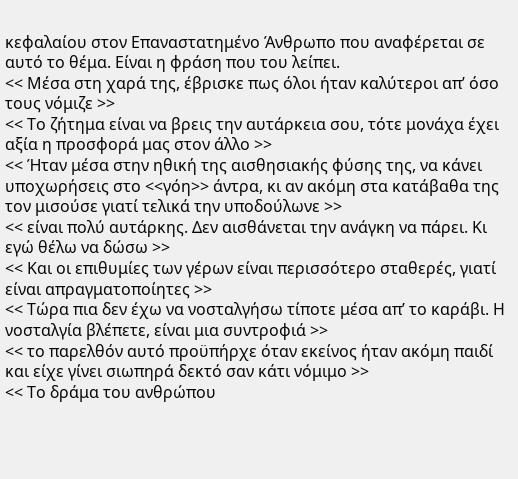κεφαλαίου στον Επαναστατημένο Άνθρωπο που αναφέρεται σε αυτό το θέμα. Είναι η φράση που του λείπει.
<< Μέσα στη χαρά της, έβρισκε πως όλοι ήταν καλύτεροι απ’ όσο τους νόμιζε >>
<< Το ζήτημα είναι να βρεις την αυτάρκεια σου, τότε μονάχα έχει αξία η προσφορά μας στον άλλο >>
<< Ήταν μέσα στην ηθική της αισθησιακής φύσης της, να κάνει υποχωρήσεις στο <<γόη>> άντρα, κι αν ακόμη στα κατάβαθα της τον μισούσε γιατί τελικά την υποδούλωνε >>
<< είναι πολύ αυτάρκης. Δεν αισθάνεται την ανάγκη να πάρει. Κι εγώ θέλω να δώσω >>
<< Και οι επιθυμίες των γέρων είναι περισσότερο σταθερές, γιατί είναι απραγματοποίητες >>
<< Τώρα πια δεν έχω να νοσταλγήσω τίποτε μέσα απ’ το καράβι. Η νοσταλγία βλέπετε, είναι μια συντροφιά >>
<< το παρελθόν αυτό προϋπήρχε όταν εκείνος ήταν ακόμη παιδί και είχε γίνει σιωπηρά δεκτό σαν κάτι νόμιμο >>
<< Το δράμα του ανθρώπου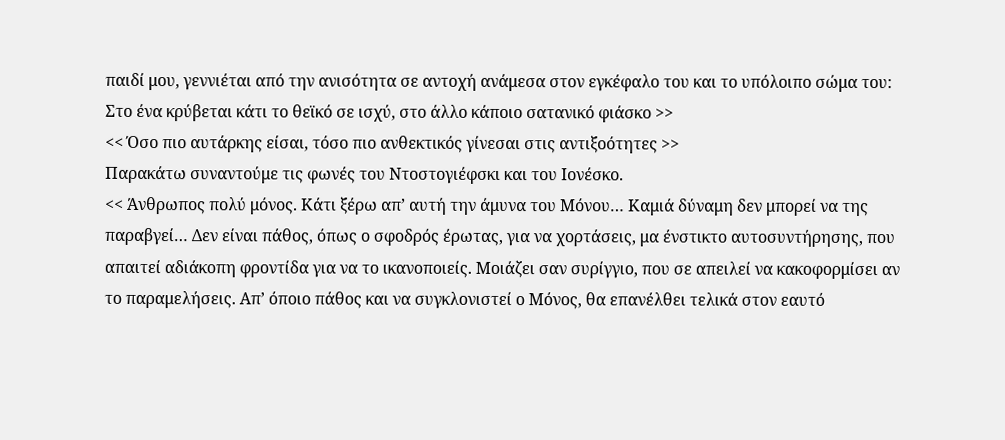παιδί μου, γεννιέται από την ανισότητα σε αντοχή ανάμεσα στον εγκέφαλο του και το υπόλοιπο σώμα του: Στο ένα κρύβεται κάτι το θεϊκό σε ισχύ, στο άλλο κάποιο σατανικό φιάσκο >>
<< Όσο πιο αυτάρκης είσαι, τόσο πιο ανθεκτικός γίνεσαι στις αντιξοότητες >>
Παρακάτω συναντούμε τις φωνές του Ντοστογιέφσκι και του Ιονέσκο.
<< Άνθρωπος πολύ μόνος. Κάτι ξέρω απ’ αυτή την άμυνα του Μόνου… Καμιά δύναμη δεν μπορεί να της παραβγεί… Δεν είναι πάθος, όπως ο σφοδρός έρωτας, για να χορτάσεις, μα ένστικτο αυτοσυντήρησης, που απαιτεί αδιάκοπη φροντίδα για να το ικανοποιείς. Μοιάζει σαν συρίγγιο, που σε απειλεί να κακοφορμίσει αν το παραμελήσεις. Απ’ όποιο πάθος και να συγκλονιστεί ο Μόνος, θα επανέλθει τελικά στον εαυτό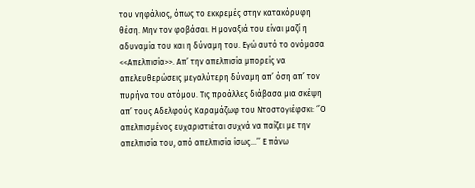του νηφάλιος, όπως το εκκρεμές στην κατακόρυφη θέση. Μην τον φοβάσαι. Η μοναξιά του είναι μαζί η αδυναμία του και η δύναμη του. Εγώ αυτό το ονόμασα <<Απελπισία>>. Απ’ την απελπισία μπορείς να απελευθερώσεις μεγαλύτερη δύναμη απ’ όση απ’ τον πυρήνα του ατόμου. Τις προάλλες διάβασα μια σκέψη απ’ τους Αδελφούς Καραμάζωφ του Ντοστογιέφσκι: ‘’Ο απελπισμένος ευχαριστιέται συχνά να παίζει με την απελπισία του, από απελπισία ίσως…’’ Ε πάνω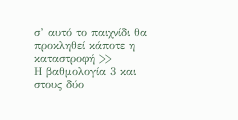σ’ αυτό το παιχνίδι θα προκληθεί κάποτε η καταστροφή >>
Η βαθμολογία 3 και στους δύο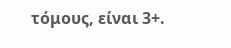τόμους, είναι 3+.